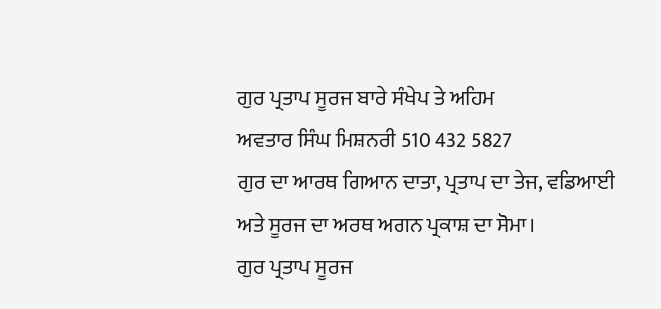ਗੁਰ ਪ੍ਰਤਾਪ ਸੂਰਜ ਬਾਰੇ ਸੰਖੇਪ ਤੇ ਅਹਿਮ
ਅਵਤਾਰ ਸਿੰਘ ਮਿਸ਼ਨਰੀ 510 432 5827
ਗੁਰ ਦਾ ਆਰਥ ਗਿਆਨ ਦਾਤਾ, ਪ੍ਰਤਾਪ ਦਾ ਤੇਜ, ਵਡਿਆਈ ਅਤੇ ਸੂਰਜ ਦਾ ਅਰਥ ਅਗਨ ਪ੍ਰਕਾਸ਼ ਦਾ ਸੋਮਾ।
ਗੁਰ ਪ੍ਰਤਾਪ ਸੂਰਜ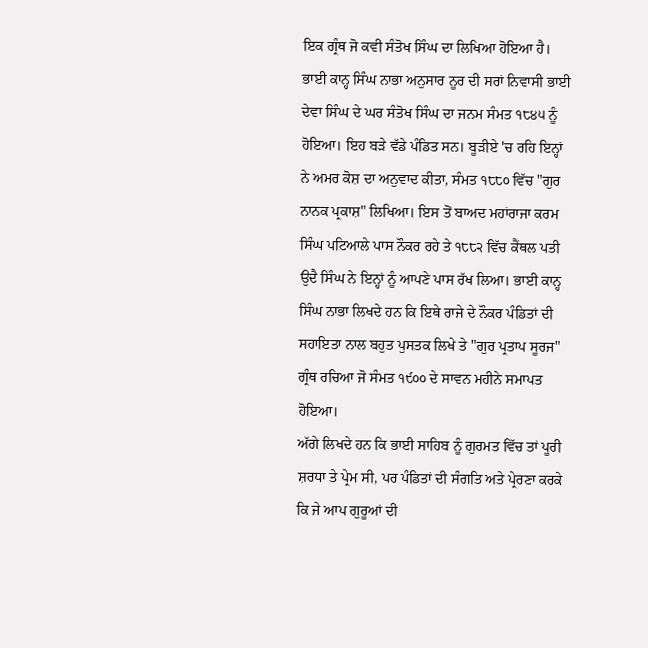ਇਕ ਗ੍ਰੰਥ ਜੋ ਕਵੀ ਸੰਤੋਖ ਸਿੰਘ ਦਾ ਲਿਖਿਆ ਹੋਇਆ ਹੈ। ਭਾਈ ਕਾਨ੍ਹ ਸਿੰਘ ਨਾਭਾ ਅਨੁਸਾਰ ਨੂਰ ਦੀ ਸਰਾਂ ਨਿਵਾਸੀ ਭਾਈ ਦੇਵਾ ਸਿੰਘ ਦੇ ਘਰ ਸੰਤੋਖ ਸਿੰਘ ਦਾ ਜਨਮ ਸੰਮਤ ੧੮੪੫ ਨੂੰ ਹੋਇਆ। ਇਹ ਬੜੇ ਵੱਡੇ ਪੰਡਿਤ ਸਨ। ਬੂੜੀਏ 'ਚ ਰਹਿ ਇਨ੍ਹਾਂ ਨੇ ਅਮਰ ਕੋਸ਼ ਦਾ ਅਨੁਵਾਦ ਕੀਤਾ, ਸੰਮਤ ੧੮੮੦ ਵਿੱਚ "ਗੁਰ ਨਾਨਕ ਪ੍ਰਕਾਸ਼" ਲਿਖਿਆ। ਇਸ ਤੋਂ ਬਾਅਦ ਮਹਾਂਰਾਜਾ ਕਰਮ ਸਿੰਘ ਪਟਿਆਲੇ ਪਾਸ ਨੌਕਰ ਰਹੇ ਤੇ ੧੮੮੨ ਵਿੱਚ ਕੈਂਥਲ ਪਤੀ ਉਦੈ ਸਿੰਘ ਨੇ ਇਨ੍ਹਾਂ ਨੂੰ ਆਪਣੇ ਪਾਸ ਰੱਖ ਲਿਆ। ਭਾਈ ਕਾਨ੍ਹ ਸਿੰਘ ਨਾਭਾ ਲਿਖਦੇ ਹਨ ਕਿ ਇਥੇ ਰਾਜੇ ਦੇ ਨੌਕਰ ਪੰਡਿਤਾਂ ਦੀ ਸਹਾਇਤਾ ਨਾਲ ਬਹੁਤ ਪੁਸਤਕ ਲਿਖੇ ਤੇ "ਗੁਰ ਪ੍ਰਤਾਪ ਸੂਰਜ" ਗ੍ਰੰਥ ਰਚਿਆ ਜੋ ਸੰਮਤ ੧੯੦੦ ਦੇ ਸਾਵਨ ਮਹੀਨੇ ਸਮਾਪਤ ਹੋਇਆ।
ਅੱਗੇ ਲਿਖਦੇ ਹਨ ਕਿ ਭਾਈ ਸਾਹਿਬ ਨੂੰ ਗੁਰਮਤ ਵਿੱਚ ਤਾਂ ਪੂਰੀ ਸ਼ਰਧਾ ਤੇ ਪ੍ਰੇਮ ਸੀ, ਪਰ ਪੰਡਿਤਾਂ ਦੀ ਸੰਗਤਿ ਅਤੇ ਪ੍ਰੇਰਣਾ ਕਰਕੇ ਕਿ ਜੇ ਆਪ ਗੁਰੂਆਂ ਦੀ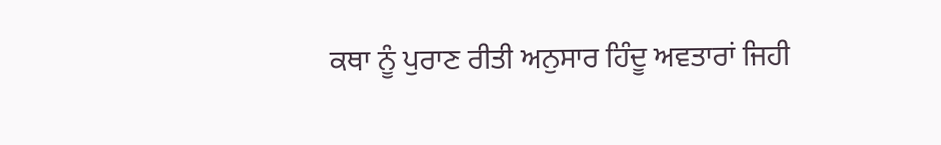ਕਥਾ ਨੂੰ ਪੁਰਾਣ ਰੀਤੀ ਅਨੁਸਾਰ ਹਿੰਦੂ ਅਵਤਾਰਾਂ ਜਿਹੀ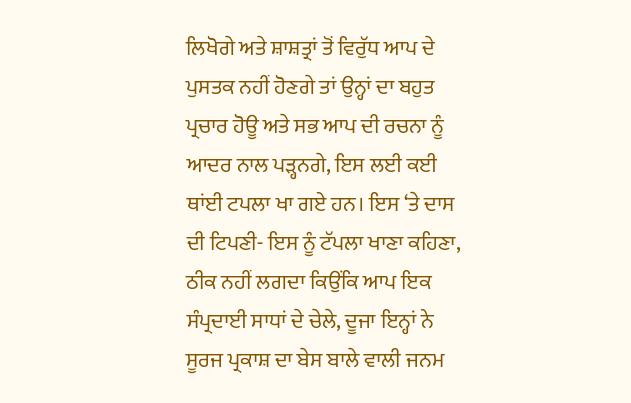ਲਿਖੋਗੇ ਅਤੇ ਸ਼ਾਸ਼ਤ੍ਰਾਂ ਤੋਂ ਵਿਰੁੱਧ ਆਪ ਦੇ ਪੁਸਤਕ ਨਹੀਂ ਹੋਣਗੇ ਤਾਂ ਉਨ੍ਹਾਂ ਦਾ ਬਹੁਤ ਪ੍ਰਚਾਰ ਹੋਊ ਅਤੇ ਸਭ ਆਪ ਦੀ ਰਚਨਾ ਨੂੰ ਆਦਰ ਨਾਲ ਪੜ੍ਹਨਗੇ, ਇਸ ਲਈ ਕਈ ਥਾਂਈ ਟਪਲਾ ਖਾ ਗਏ ਹਨ। ਇਸ ‘ਤੇ ਦਾਸ ਦੀ ਟਿਪਣੀ- ਇਸ ਨੂੰ ਟੱਪਲਾ ਖਾਣਾ ਕਹਿਣਾ, ਠੀਕ ਨਹੀਂ ਲਗਦਾ ਕਿਉਂਕਿ ਆਪ ਇਕ ਸੰਪ੍ਰਦਾਈ ਸਾਧਾਂ ਦੇ ਚੇਲੇ, ਦੂਜਾ ਇਨ੍ਹਾਂ ਨੇ ਸੂਰਜ ਪ੍ਰਕਾਸ਼ ਦਾ ਬੇਸ ਬਾਲੇ ਵਾਲੀ ਜਨਮ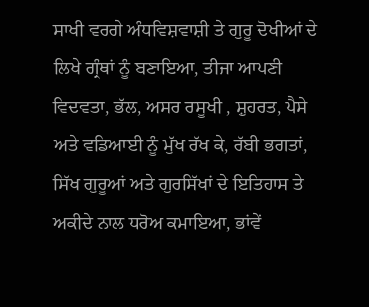ਸਾਖੀ ਵਰਗੇ ਅੰਧਵਿਸ਼ਵਾਸ਼ੀ ਤੇ ਗੁਰੂ ਦੋਖੀਆਂ ਦੇ ਲਿਖੇ ਗ੍ਰੰਥਾਂ ਨੂੰ ਬਣਾਇਆ, ਤੀਜਾ ਆਪਣੀ ਵਿਦਵਤਾ, ਭੱਲ, ਅਸਰ ਰਸੂਖੀ , ਸ਼ੁਹਰਤ, ਪੈਸੇ ਅਤੇ ਵਡਿਆਈ ਨੂੰ ਮੁੱਖ ਰੱਖ ਕੇ, ਰੱਬੀ ਭਗਤਾਂ, ਸਿੱਖ ਗੁਰੂਆਂ ਅਤੇ ਗੁਰਸਿੱਖਾਂ ਦੇ ਇਤਿਹਾਸ ਤੇ ਅਕੀਦੇ ਨਾਲ ਧਰੋਅ ਕਮਾਇਆ, ਭਾਂਵੇਂ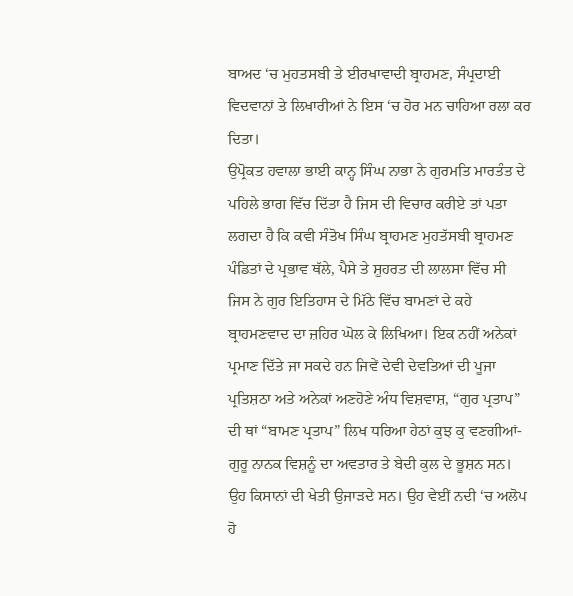ਬਾਅਦ ‘ਚ ਮੁਹਤਸਬੀ ਤੇ ਈਰਖਾਵਾਦੀ ਬ੍ਰਾਹਮਣ, ਸੰਪ੍ਰਦਾਈ ਵਿਦਵਾਨਾਂ ਤੇ ਲਿਖਾਰੀਆਂ ਨੇ ਇਸ ‘ਚ ਹੋਰ ਮਨ ਚਾਹਿਆ ਰਲਾ ਕਰ ਦਿਤਾ।
ਉਪ੍ਰੋਕਤ ਹਵਾਲਾ ਭਾਈ ਕਾਨ੍ਹ ਸਿੰਘ ਨਾਭਾ ਨੇ ਗੁਰਮਤਿ ਮਾਰਤੰਤ ਦੇ ਪਹਿਲੇ ਭਾਗ ਵਿੱਚ ਦਿੱਤਾ ਹੈ ਜਿਸ ਦੀ ਵਿਚਾਰ ਕਰੀਏ ਤਾਂ ਪਤਾ ਲਗਦਾ ਹੈ ਕਿ ਕਵੀ ਸੰਤੋਖ ਸਿੰਘ ਬ੍ਰਾਹਮਣ ਮੁਹਤੱਸਬੀ ਬ੍ਰਾਹਮਣ ਪੰਡਿਤਾਂ ਦੇ ਪ੍ਰਭਾਵ ਥੱਲੇ, ਪੈਸੇ ਤੇ ਸ਼ੁਹਰਤ ਦੀ ਲਾਲਸਾ ਵਿੱਚ ਸੀ ਜਿਸ ਨੇ ਗੁਰ ਇਤਿਹਾਸ ਦੇ ਮਿੱਠੇ ਵਿੱਚ ਬਾਮਣਾਂ ਦੇ ਕਹੇ ਬ੍ਰਾਹਮਣਵਾਦ ਦਾ ਜ਼ਹਿਰ ਘੋਲ ਕੇ ਲਿਖਿਆ। ਇਕ ਨਹੀਂ ਅਨੇਕਾਂ ਪ੍ਰਮਾਣ ਦਿੱਤੇ ਜਾ ਸਕਦੇ ਹਨ ਜਿਵੇਂ ਦੇਵੀ ਦੇਵਤਿਆਂ ਦੀ ਪੂਜਾ ਪ੍ਰਤਿਸ਼ਠਾ ਅਤੇ ਅਨੇਕਾਂ ਅਣਹੋਣੇ ਅੰਧ ਵਿਸ਼ਵਾਸ਼, “ਗੁਰ ਪ੍ਰਤਾਪ” ਦੀ ਥਾਂ “ਬਾਮਣ ਪ੍ਰਤਾਪ” ਲਿਖ ਧਰਿਆ ਹੇਠਾਂ ਕੁਝ ਕੁ ਵਣਗੀਆਂ-
ਗੁਰੂ ਨਾਨਕ ਵਿਸ਼ਨੂੰ ਦਾ ਅਵਤਾਰ ਤੇ ਬੇਦੀ ਕੁਲ ਦੇ ਭੂਸ਼ਨ ਸਨ। ਉਹ ਕਿਸਾਨਾਂ ਦੀ ਖੇਤੀ ਉਜਾੜਦੇ ਸਨ। ਉਹ ਵੇਈਂ ਨਦੀ ‘ਚ ਅਲੋਪ ਹੋ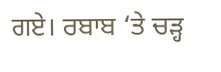ਗਏ। ਰਬਾਬ ‘ਤੇ ਚੜ੍ਹ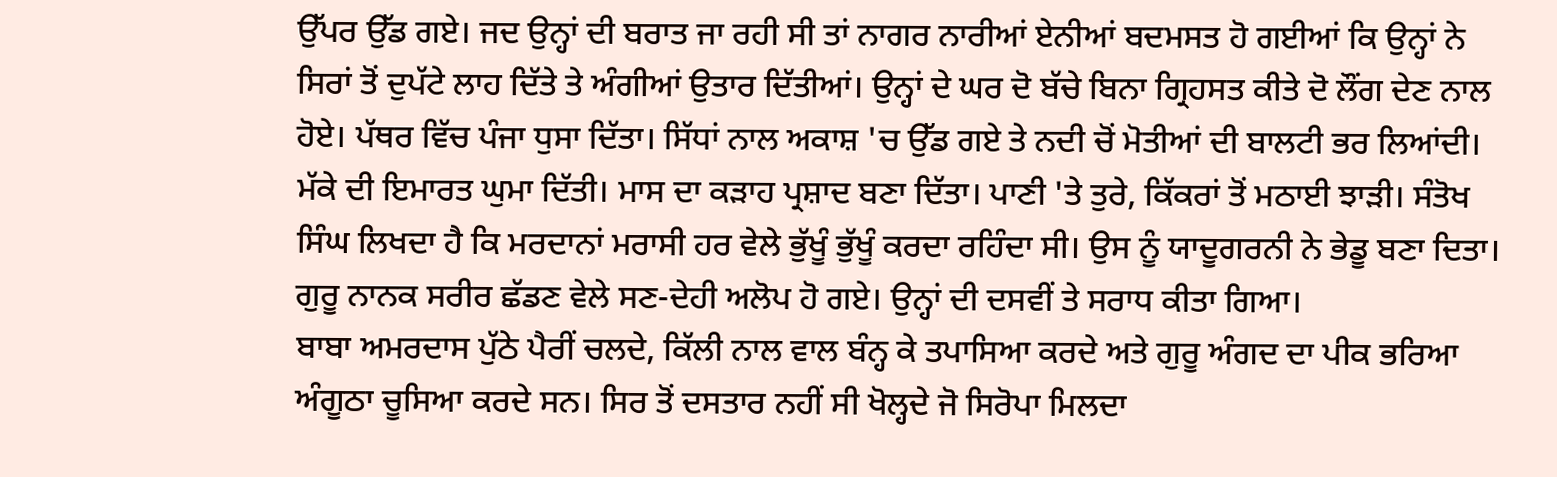ਉੱਪਰ ਉੱਡ ਗਏ। ਜਦ ਉਨ੍ਹਾਂ ਦੀ ਬਰਾਤ ਜਾ ਰਹੀ ਸੀ ਤਾਂ ਨਾਗਰ ਨਾਰੀਆਂ ਏਨੀਆਂ ਬਦਮਸਤ ਹੋ ਗਈਆਂ ਕਿ ਉਨ੍ਹਾਂ ਨੇ ਸਿਰਾਂ ਤੋਂ ਦੁਪੱਟੇ ਲਾਹ ਦਿੱਤੇ ਤੇ ਅੰਗੀਆਂ ਉਤਾਰ ਦਿੱਤੀਆਂ। ਉਨ੍ਹਾਂ ਦੇ ਘਰ ਦੋ ਬੱਚੇ ਬਿਨਾ ਗ੍ਰਿਹਸਤ ਕੀਤੇ ਦੋ ਲੌਂਗ ਦੇਣ ਨਾਲ ਹੋਏ। ਪੱਥਰ ਵਿੱਚ ਪੰਜਾ ਧੁਸਾ ਦਿੱਤਾ। ਸਿੱਧਾਂ ਨਾਲ ਅਕਾਸ਼ 'ਚ ਉੱਡ ਗਏ ਤੇ ਨਦੀ ਚੋਂ ਮੋਤੀਆਂ ਦੀ ਬਾਲਟੀ ਭਰ ਲਿਆਂਦੀ। ਮੱਕੇ ਦੀ ਇਮਾਰਤ ਘੁਮਾ ਦਿੱਤੀ। ਮਾਸ ਦਾ ਕੜਾਹ ਪ੍ਰਸ਼ਾਦ ਬਣਾ ਦਿੱਤਾ। ਪਾਣੀ 'ਤੇ ਤੁਰੇ, ਕਿੱਕਰਾਂ ਤੋਂ ਮਠਾਈ ਝਾੜੀ। ਸੰਤੋਖ ਸਿੰਘ ਲਿਖਦਾ ਹੈ ਕਿ ਮਰਦਾਨਾਂ ਮਰਾਸੀ ਹਰ ਵੇਲੇ ਭੁੱਖੂੰ ਭੁੱਖੂੰ ਕਰਦਾ ਰਹਿੰਦਾ ਸੀ। ਉਸ ਨੂੰ ਯਾਦੂਗਰਨੀ ਨੇ ਭੇਡੂ ਬਣਾ ਦਿਤਾ। ਗੁਰੂ ਨਾਨਕ ਸਰੀਰ ਛੱਡਣ ਵੇਲੇ ਸਣ-ਦੇਹੀ ਅਲੋਪ ਹੋ ਗਏ। ਉਨ੍ਹਾਂ ਦੀ ਦਸਵੀਂ ਤੇ ਸਰਾਧ ਕੀਤਾ ਗਿਆ।
ਬਾਬਾ ਅਮਰਦਾਸ ਪੁੱਠੇ ਪੈਰੀਂ ਚਲਦੇ, ਕਿੱਲੀ ਨਾਲ ਵਾਲ ਬੰਨ੍ਹ ਕੇ ਤਪਾਸਿਆ ਕਰਦੇ ਅਤੇ ਗੁਰੂ ਅੰਗਦ ਦਾ ਪੀਕ ਭਰਿਆ ਅੰਗੂਠਾ ਚੂਸਿਆ ਕਰਦੇ ਸਨ। ਸਿਰ ਤੋਂ ਦਸਤਾਰ ਨਹੀਂ ਸੀ ਖੋਲ੍ਹਦੇ ਜੋ ਸਿਰੋਪਾ ਮਿਲਦਾ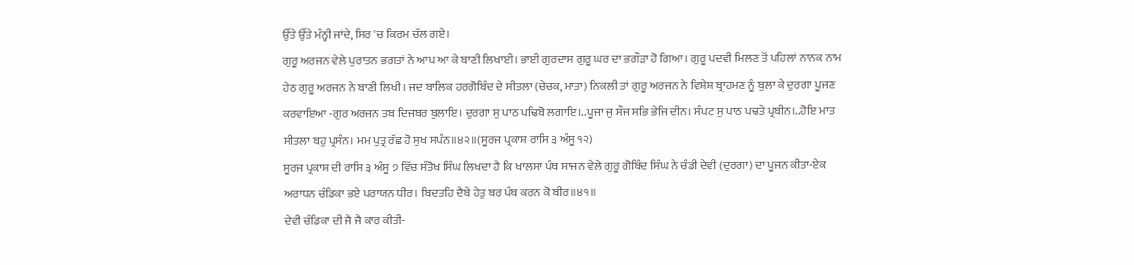ਉੱਤੇ ਉੱਤੇ ਮੰਨ੍ਹੀ ਜਾਂਦੇ, ਸਿਰ 'ਚ ਕਿਰਮ ਚੱਲ ਗਏ।
ਗੁਰੂ ਅਰਜਨ ਵੇਲੇ ਪੁਰਾਤਨ ਭਗਤਾਂ ਨੇ ਆਪ ਆ ਕੇ ਬਾਣੀ ਲਿਖਾਈ। ਭਾਈ ਗੁਰਦਾਸ ਗੁਰੂ ਘਰ ਦਾ ਭਗੌੜਾ ਹੋ ਗਿਆ। ਗੁਰੂ ਪਦਵੀ ਮਿਲਣ ਤੋਂ ਪਹਿਲਾਂ ਨਾਨਕ ਨਾਮ ਹੇਠ ਗੁਰੂ ਅਰਜਨ ਨੇ ਬਾਣੀ ਲਿਖੀ। ਜਦ ਬਾਲਿਕ ਹਰਗੋਬਿੰਦ ਦੇ ਸੀਤਲਾ (ਚੇਚਕ, ਮਾਤਾ) ਨਿਕਲੀ ਤਾਂ ਗੁਰੂ ਅਰਜਨ ਨੇ ਵਿਸ਼ੇਸ਼ ਬ੍ਰਾਹਮਣ ਨੂੰ ਬੁਲਾ ਕੇ ਦੁਰਗਾ ਪੂਜਣ ਕਰਵਾਇਆ -ਗੁਰ ਅਰਜਨ ਤਬ ਦਿਜਬਰ ਬੁਲਾਇ। ਦੁਰਗਾ ਸੁ ਪਾਠ ਪਢਿਬੋ ਲਗਾਇ।..ਪੂਜਾ ਜੁ ਸੌਜ ਸਭਿ ਭੇਜਿ ਦੀਨ। ਸੰਪਟ ਸੁ ਪਾਠ ਪਢਤੇ ਪ੍ਰਬੀਨ।..ਹੋਇ ਮਾਤ ਸੀਤਲਾ ਬਹੁ ਪ੍ਰਸੰਨ। ਮਮ ਪੁਤ੍ਰ ਰੱਛ ਹੋ ਸੁਖ ਸਪੰਨ॥੪੨॥(ਸੂਰਜ ਪ੍ਰਕਾਸ਼ ਰਾਸਿ ੩ ਅੰਸੂ ੧੨)
ਸੂਰਜ ਪ੍ਰਕਾਸ਼ ਦੀ ਰਾਸਿ ੩ ਅੰਸੂ ੭ ਵਿੱਚ ਸੰਤੋਖ ਸਿੰਘ ਲਿਖਦਾ ਹੈ ਕਿ ਖਾਲਸਾ ਪੰਥ ਸਾਜਨ ਵੇਲੇ ਗੁਰੂ ਗੋਬਿੰਦ ਸਿੰਘ ਨੇ ਚੰਡੀ ਦੇਵੀ (ਦੁਰਗਾ) ਦਾ ਪੂਜਨ ਕੀਤਾ-ਏਕ ਅਰਾਧਨ ਚੰਡਿਕਾ ਭਏ ਪਰਾਯਨ ਧੀਰ। ਬਿਦਤਹਿ ਦੈਬੇ ਹੇਤੁ ਬਰ ਪੰਥ ਕਰਨ ਕੋ ਬੀਰ॥੪੧॥
ਦੇਵੀ ਚੰਡਿਕਾ ਦੀ ਜੈ ਜੈ ਕਾਰ ਕੀਤੀ-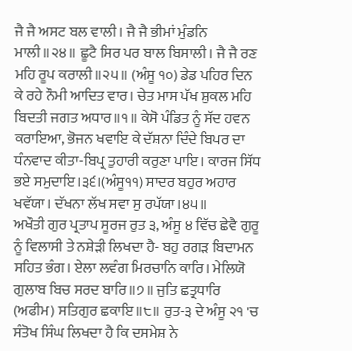ਜੈ ਜੈ ਅਸਟ ਬਲ ਵਾਲੀ। ਜੈ ਜੈ ਭੀਮਾਂ ਮੁੰਡਨਿ ਮਾਲੀ॥੨੪॥ ਛੂਟੈ ਸਿਰ ਪਰ ਬਾਲ ਬਿਸਾਲੀ। ਜੈ ਜੈ ਰਣ ਮਹਿ ਰੂਪ ਕਰਾਲੀ॥੨੫॥ (ਅੰਸੂ ੧੦) ਡੇਡ ਪਹਿਰ ਦਿਨ ਕੇ ਰਹੇ ਨੌਮੀ ਆਦਿਤ ਵਾਰ। ਚੇਤ ਮਾਸ ਪੱਖ ਸ਼ੁਕਲ ਮਹਿ ਬਿਦਤੀ ਜਗਤ ਅਧਾਰ॥੧॥ ਕੇਸੋ ਪੰਡਿਤ ਨੂੰ ਸੱਦ ਹਵਨ ਕਰਾਇਆ, ਭੋਜਨ ਖਵਾਇ ਕੇ ਦੱਸ਼ਨਾ ਦਿੰਦੇ ਬਿਪਰ ਦਾ ਧੰਨਵਾਦ ਕੀਤਾ-ਬਿਪ੍ਰ ਤੁਹਾਰੀ ਕਰੁਣਾ ਪਾਇ। ਕਾਰਜ ਸਿੱਧ ਭਏ ਸਮੁਦਾਇ।੩੬।(ਅੰਸੂ੧੧) ਸਾਦਰ ਬਹੁਰ ਅਹਾਰ ਖਵੱਯਾ। ਦੱਖਨਾ ਲੱਖ ਸਵਾ ਸੁ ਰਪੱਯਾ।੪੫॥
ਅਖੌਤੀ ਗੁਰ ਪ੍ਰਤਾਪ ਸੂਰਜ ਰੁਤ ੩, ਅੰਸੂ ੪ ਵਿੱਚ ਛੇਵੈ ਗੁਰੂ ਨੂੰ ਵਿਲਾਸੀ ਤੇ ਨਸ਼ੇੜੀ ਲਿਖਦਾ ਹੈ- ਬਹੁ ਰਗੜ ਬਿਦਾਮਨ ਸਹਿਤ ਭੰਗ। ਏਲਾ ਲਵੰਗ ਮਿਰਚਾਨਿ ਕਾਰਿ। ਮੇਲਿਯੋ ਗੁਲਾਬ ਬਿਚ ਸਰਦ ਬਾਰਿ॥੭॥ ਜੁਤਿ ਛਤ੍ਰਧਾਰਿ (ਅਫੀਮ) ਸਤਿਗੁਰ ਛਕਾਇ॥੮॥ ਰੁਤ-੩ ਦੇ ਅੰਸੂ ੨੧ 'ਚ ਸੰਤੋਖ ਸਿੰਘ ਲਿਖਦਾ ਹੈ ਕਿ ਦਸਮੇਸ਼ ਨੇ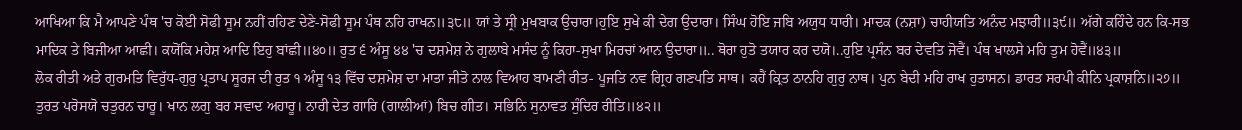ਆਖਿਆ ਕਿ ਮੈ ਆਪਣੇ ਪੰਥ 'ਚ ਕੋਈ ਸੋਫੀ ਸੂਮ ਨਹੀਂ ਰਹਿਣ ਦੇਣੇ-ਸੋਫੀ ਸੂਮ ਪੰਥ ਨਹਿ ਰਾਖਨ॥੩੮॥ ਯਾਂ ਤੇ ਸ੍ਰੀ ਮੁਖਬਾਕ ਉਚਾਰਾ।ਹੁਇ ਸੁਖੇ ਕੀ ਦੇਗ ਉਦਾਰਾ। ਸਿੰਘ ਹੋਇ ਜਬਿ ਅਯੁਧ ਧਾਰੀ। ਮਾਦਕ (ਨਸ਼ਾ) ਚਾਹੀਯਤਿ ਅਨੰਦ ਮਝਾਰੀ॥੩੯॥ ਅੱਗੇ ਕਹਿੰਦੇ ਹਨ ਕਿ-ਸਭ ਮਾਦਿਕ ਤੇ ਬਿਜੀਆ ਆਛੀ। ਕਯੋਂਕਿ ਮਹੇਸ਼ ਆਦਿ ਇਹੁ ਬਾਂਛੀ॥੪੦॥ ਰੁਤ ੬ ਅੰਸੂ ੪੪ 'ਚ ਦਸ਼ਮੇਸ਼ ਨੇ ਗੁਲਾਬੇ ਮਸੰਦ ਨੂੰ ਕਿਹਾ-ਸੁਖਾ ਮਿਰਚਾਂ ਆਨ ਉਦਾਰਾ॥.. ਥੋਰਾ ਹੁਤੋ ਤਯਾਰ ਕਰ ਦਯੋ।..ਹੁਇ ਪ੍ਰਸੰਨ ਬਰ ਦੇਵਤਿ ਜੋਵੈਂ। ਪੰਥ ਖਾਲਸੇ ਮਹਿ ਤੁਮ ਹੋਵੈਂ॥੪੩॥
ਲੋਕ ਰੀਤੀ ਅਤੇ ਗੁਰਮਤਿ ਵਿਰੁੱਧ-ਗੁਰੁ ਪ੍ਰਤਾਪ ਸੂਰਜ ਦੀ ਰੁਤ ੧ ਅੰਸੂ ੧੩ ਵਿੱਚ ਦਸ਼ਮੇਸ਼ ਦਾ ਮਾਤਾ ਜੀਤੋ ਨਾਲ ਵਿਆਹ ਬਾਮਣੀ ਰੀਤ- ਪੂਜਤਿ ਨਵ ਗ੍ਰਿਹ ਗਣਪਤਿ ਸਾਥ। ਕਹੈਂ ਕ੍ਰਿਤ ਠਾਨਹਿ ਗੁਰੁ ਨਾਥ। ਪੁਨ ਬੇਦੀ ਮਹਿ ਰਾਖ ਹੁਤਾਸਨ। ਡਾਰਤ ਸਰਪੀ ਕੀਨਿ ਪ੍ਰਕਾਸ਼ਨਿ॥੨੭॥ ਤੁਰਤ ਪਰੋਸਯੋ ਚਤੁਰਨ ਚਾਰੂ। ਖਾਨ ਲਗੁ ਬਰ ਸਵਾਦ ਅਹਾਰੂ। ਨਾਰੀ ਦੇਤ ਗਾਰਿ (ਗਾਲੀਆਂ) ਬਿਚ ਗੀਤ। ਸਭਿਨਿ ਸੁਨਾਵਤ ਸੁੰਦਿਰ ਰੀਤਿ॥੪੨॥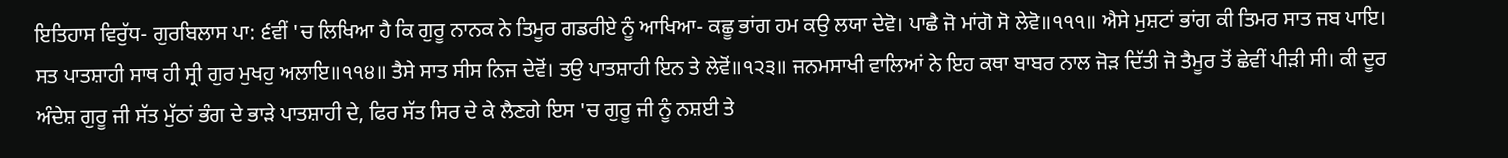ਇਤਿਹਾਸ ਵਿਰੁੱਧ- ਗੁਰਬਿਲਾਸ ਪਾ: ੬ਵੀਂ 'ਚ ਲਿਖਿਆ ਹੈ ਕਿ ਗੁਰੂ ਨਾਨਕ ਨੇ ਤਿਮੂਰ ਗਡਰੀਏ ਨੂੰ ਆਖਿਆ- ਕਛੂ ਭਾਂਗ ਹਮ ਕਉ ਲਯਾ ਦੇਵੋ। ਪਾਛੈ ਜੋ ਮਾਂਗੋ ਸੋ ਲੇਵੋ॥੧੧੧॥ ਐਸੇ ਮੁਸ਼ਟਾਂ ਭਾਂਗ ਕੀ ਤਿਮਰ ਸਾਤ ਜਬ ਪਾਇ। ਸਤ ਪਾਤਸ਼ਾਹੀ ਸਾਥ ਹੀ ਸ੍ਰੀ ਗੁਰ ਮੁਖਹੁ ਅਲਾਇ॥੧੧੪॥ ਤੈਸੇ ਸਾਤ ਸੀਸ ਨਿਜ ਦੇਵੋਂ। ਤਉ ਪਾਤਸ਼ਾਹੀ ਇਨ ਤੇ ਲੇਵੋਂ॥੧੨੩॥ ਜਨਮਸਾਖੀ ਵਾਲਿਆਂ ਨੇ ਇਹ ਕਥਾ ਬਾਬਰ ਨਾਲ ਜੋੜ ਦਿੱਤੀ ਜੋ ਤੈਮੂਰ ਤੋਂ ਛੇਵੀਂ ਪੀੜੀ ਸੀ। ਕੀ ਦੂਰ ਅੰਦੇਸ਼ ਗੁਰੂ ਜੀ ਸੱਤ ਮੁੱਠਾਂ ਭੰਗ ਦੇ ਭਾੜੇ ਪਾਤਸ਼ਾਹੀ ਦੇ, ਫਿਰ ਸੱਤ ਸਿਰ ਦੇ ਕੇ ਲੈਣਗੇ ਇਸ 'ਚ ਗੁਰੂ ਜੀ ਨੂੰ ਨਸ਼ਈ ਤੇ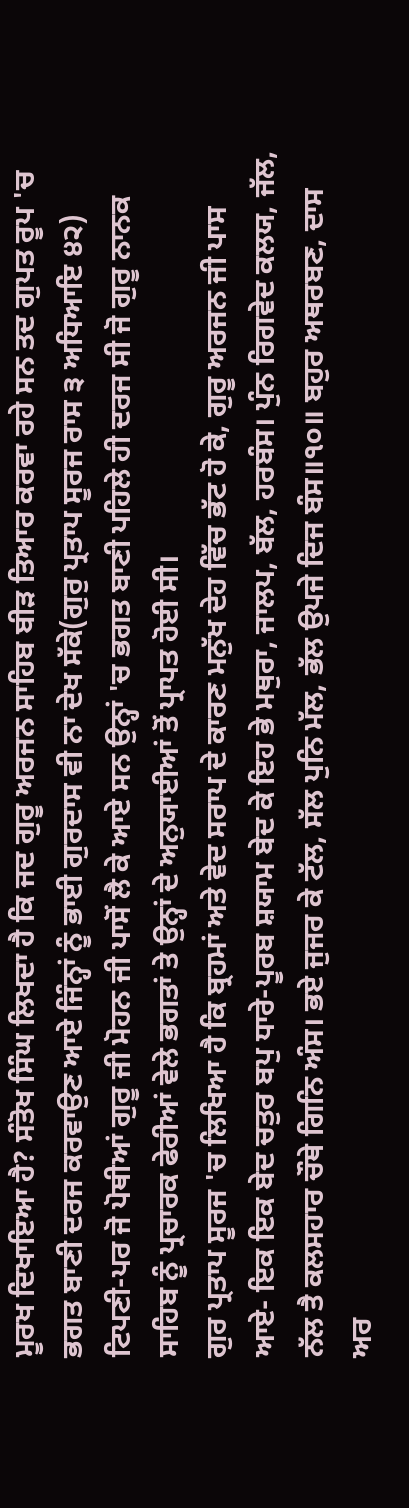ਮੂਰਖ ਦਿਖਾਇਆ ਹੈ? ਸੰਤੋਖ ਸਿੰਘ ਲਿਖਦਾ ਹੈ ਕਿ ਜਦ ਗੁਰੂ ਅਰਜਨ ਸਾਹਿਬ ਬੀੜ ਤਿਆਰ ਕਰਵਾ ਰਹੇ ਸਨ ਤਦ ਗੁਪਤ ਰੂਪ 'ਚ ਭਗਤ ਬਾਣੀ ਦਰਜ ਕਰਵਾਉਣ ਆਏ ਜਿੰਨ੍ਹਾਂ ਨੂੰ ਭਾਈ ਗੁਰਦਾਸ ਵੀ ਨਾ ਦੇਖ ਸੱਕੇ(ਗੁਰੁ ਪ੍ਰਤਾਪ ਸੂਰਜ ਰਾਸ ੩ ਅਧਿਆਇ ੪੨) ਟਿਪਣੀ-ਪਰ ਜੋ ਪੋਥੀਆਂ ਗੁਰੂ ਜੀ ਮੋਹਨ ਜੀ ਪਾਸੋਂ ਲੈ ਕੇ ਆਏ ਸਨ ਉਨ੍ਹਾਂ 'ਚ ਭਗਤ ਬਾਣੀ ਪਹਿਲੇ ਹੀ ਦਰਜ ਸੀ ਜੋ ਗੁਰੂ ਨਾਨਕ ਸਾਹਿਬ ਨੂੰ ਪ੍ਰਚਾਰਕ ਫੇਰੀਆਂ ਵੇਲੇ ਭਗਤਾਂ ਤੇ ਉਨ੍ਹਾਂ ਦੇ ਅਨੁਯਾਈਆਂ ਤੋਂ ਪ੍ਰਾਪਤ ਹੋਈ ਸੀ।
ਗੁਰ ਪ੍ਰਤਾਪ ਸੂਰਜ 'ਚ ਲਿਖਿਆ ਹੈ ਕਿ ਬ੍ਰਹਮਾਂ ਅਤੇ ਵੇਦ ਸਰਾਪ ਦੇ ਕਾਰਣ ਮਨੁੱਖ ਦੇਹ ਵਿੱਚ ਭੱਟ ਹੋ ਕੇ, ਗੁਰੂ ਅਰਜਨ ਜੀ ਪਾਸ ਆਏ- ਇਕ ਇਕ ਬੇਦ ਚਤੁਰ ਬਪੁ ਧਾਰੇ-ਪੂਰਬ ਸ਼ਯਾਮ ਬੇਦ ਕੇ ਇਹ ਭੇ ਮਥੁਰਾ, ਜਾਲਪ, ਬੱਲ, ਹਰਬੰਸ। ਪੁੰਨ ਰਿਗਵੇਦ ਕਲਯ, ਜੱਲ, ਨੱਲ ਤੈ ਕਲਸਹਾਰ ਚੌਥੇ ਗਿਨਿ ਅੰਸ। ਭਏ ਜੁਜਰ ਕੇ ਟੱਲ, ਸੱਲ ਪੁਨਿ ਮੱਲ, ਭੱਲ ਉਪਜੇ ਦਿਜ ਬੰਸ॥੧੦॥ ਬਹੁਰ ਅਥਰਬਣ, ਦਾਸ ਅਰ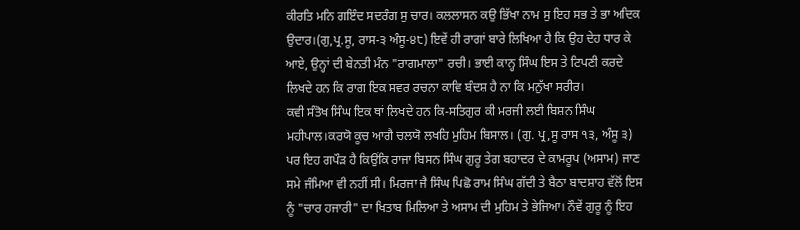ਕੀਰਤਿ ਮਨਿ ਗਇੰਦ ਸਦਰੰਗ ਸੁ ਚਾਰ। ਕਲਲਾਸਨ ਕਉ ਭਿੱਖਾ ਨਾਮ ਸੁ ਇਹ ਸਭ ਤੇ ਭਾ ਅਦਿਕ ਉਦਾਰ।(ਗੁ,ਪ੍ਰ.ਸੂ, ਰਾਸ-੩ ਅੰਸੂ-੪੮) ਇਵੇਂ ਹੀ ਰਾਗਾਂ ਬਾਰੇ ਲਿਖਿਆ ਹੈ ਕਿ ਉਹ ਦੇਹ ਧਾਰ ਕੇ ਆਏ, ਉਨ੍ਹਾਂ ਦੀ ਬੇਨਤੀ ਮੰਨ "ਰਾਗਮਾਲਾ" ਰਚੀ। ਭਾਈ ਕਾਨ੍ਹ ਸਿੰਘ ਇਸ ਤੇ ਟਿਪਣੀ ਕਰਦੇ ਲਿਖਦੇ ਹਨ ਕਿ ਰਾਗ ਇਕ ਸਵਰ ਰਚਨਾ ਕਾਵਿ ਬੰਦਸ਼ ਹੈ ਨਾ ਕਿ ਮਨੁੱਖਾ ਸਰੀਰ।
ਕਵੀ ਸੰਤੋਖ ਸਿੰਘ ਇਕ ਥਾਂ ਲਿਖਦੇ ਹਨ ਕਿ-ਸਤਿਗੁਰ ਕੀ ਮਰਜੀ ਲਈ ਬਿਸ਼ਨ ਸਿੰਘ ਮਹੀਪਾਲ।ਕਰਯੋ ਕੂਚ ਆਗੈ ਚਲਯੋ ਲਖਹਿ ਮੁਹਿਮ ਬਿਸਾਲ। (ਗੁ. ਪ੍ਰ,ਸੂ ਰਾਸ ੧੩, ਅੰਸੂ ੩) ਪਰ ਇਹ ਗਪੌੜ ਹੈ ਕਿਉਂਕਿ ਰਾਜਾ ਬਿਸਨ ਸਿੰਘ ਗੁਰੂ ਤੇਗ ਬਹਾਦਰ ਦੇ ਕਾਮਰੂਪ (ਅਸਾਮ) ਜਾਣ ਸਮੇ ਜੰਮਿਆ ਵੀ ਨਹੀਂ ਸੀ। ਮਿਰਜਾ ਜੈ ਸਿੰਘ ਪਿਛੋ ਰਾਮ ਸਿੰਘ ਗੱਦੀ ਤੇ ਬੈਠਾ ਬਾਦਸ਼ਾਹ ਵੱਲੋਂ ਇਸ ਨੂੰ "ਚਾਰ ਹਜਾਰੀ" ਦਾ ਖਿਤਾਬ ਮਿਲਿਆ ਤੇ ਅਸਾਮ ਦੀ ਮੁਹਿਮ ਤੇ ਭੇਜਿਆ। ਨੌਵੇਂ ਗੁਰੂ ਨੂੰ ਇਹ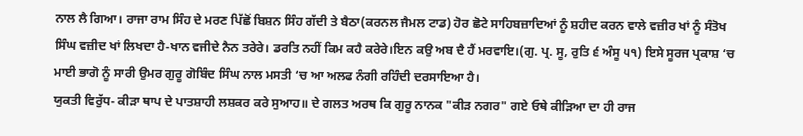ਨਾਲ ਲੈ ਗਿਆ। ਰਾਜਾ ਰਾਮ ਸਿੰਹ ਦੇ ਮਰਣ ਪਿੱਛੋਂ ਬਿਸ਼ਨ ਸਿੰਹ ਗੱਦੀ ਤੇ ਬੈਠਾ(ਕਰਨਲ ਜੈਮਲ ਟਾਡ) ਹੋਰ ਛੋਟੇ ਸਾਹਿਬਜ਼ਾਦਿਆਂ ਨੂੰ ਸ਼ਹੀਦ ਕਰਨ ਵਾਲੇ ਵਜ਼ੀਰ ਖਾਂ ਨੂੰ ਸੰਤੋਖ ਸਿੰਘ ਵਜ਼ੀਦ ਖਾਂ ਲਿਖਦਾ ਹੈ-ਖਾਨ ਵਜੀਦੇ ਨੈਨ ਤਰੇਰੇ। ਡਰਤਿ ਨਹੀਂ ਕਿਮ ਕਹੈ ਕਰੇਰੇ।ਇਨ ਕਉ ਅਬ ਦੈ ਹੈਂ ਮਰਵਾਇ।(ਗੁ. ਪ੍ਰ. ਸੂ, ਰੁਤਿ ੬ ਅੰਸੂ ੫੧) ਇਸੇ ਸੂਰਜ ਪ੍ਰਕਾਸ਼ ‘ਚ ਮਾਈ ਭਾਗੋ ਨੂੰ ਸਾਰੀ ਉਮਰ ਗੁਰੂ ਗੋਬਿੰਦ ਸਿੰਘ ਨਾਲ ਮਸਤੀ ‘ਚ ਆ ਅਲਫ ਨੰਗੀ ਰਹਿੰਦੀ ਦਰਸਾਇਆ ਹੈ।
ਯੁਕਤੀ ਵਿਰੁੱਧ- ਕੀੜਾ ਥਾਪ ਦੇ ਪਾਤਸ਼ਾਹੀ ਲਸ਼ਕਰ ਕਰੇ ਸੁਆਹ॥ ਦੇ ਗਲਤ ਅਰਥ ਕਿ ਗੁਰੂ ਨਾਨਕ "ਕੀੜ ਨਗਰ" ਗਏ ਓਥੇ ਕੀੜਿਆ ਦਾ ਹੀ ਰਾਜ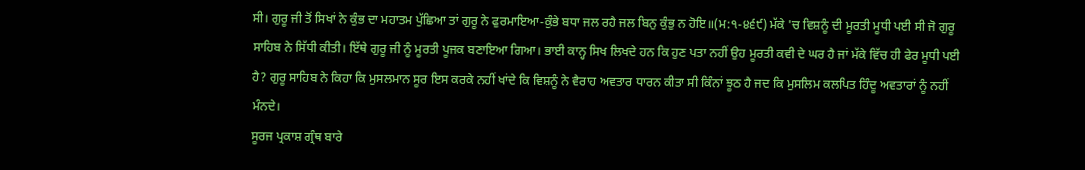ਸੀ। ਗੁਰੂ ਜੀ ਤੋਂ ਸਿਖਾਂ ਨੇ ਕੁੰਭ ਦਾ ਮਹਾਤਮ ਪੁੱਛਿਆ ਤਾਂ ਗੁਰੂ ਨੇ ਫੁਰਮਾਇਆ-ਕੁੰਭੇ ਬਧਾ ਜਲ ਰਹੈ ਜਲ ਬਿਨੁ ਕੁੰਭੁ ਨ ਹੋਇ॥(ਮ:੧-੪੬੯) ਮੱਕੇ 'ਚ ਵਿਸ਼ਨੂੰ ਦੀ ਮੂਰਤੀ ਮੂਧੀ ਪਈ ਸੀ ਜੋ ਗੁਰੂ ਸਾਹਿਬ ਨੇ ਸਿੱਧੀ ਕੀਤੀ। ਇੱਥੇ ਗੁਰੂ ਜੀ ਨੂੰ ਮੂਰਤੀ ਪੂਜਕ ਬਣਾਇਆ ਗਿਆ। ਭਾਈ ਕਾਨ੍ਹ ਸਿਖ ਲਿਖਦੇ ਹਨ ਕਿ ਹੁਣ ਪਤਾ ਨਹੀਂ ਉਹ ਮੂਰਤੀ ਕਵੀ ਦੇ ਘਰ ਹੈ ਜਾਂ ਮੱਕੇ ਵਿੱਚ ਹੀ ਫੇਰ ਮੂਧੀ ਪਈ ਹੈ? ਗੁਰੂ ਸਾਹਿਬ ਨੇ ਕਿਹਾ ਕਿ ਮੁਸਲਮਾਨ ਸੂਰ ਇਸ ਕਰਕੇ ਨਹੀਂ ਖਾਂਦੇ ਕਿ ਵਿਸ਼ਨੂੰ ਨੇ ਵੈਰਾਹ ਅਵਤਾਰ ਧਾਰਨ ਕੀਤਾ ਸੀ ਕਿੰਨਾਂ ਝੂਠ ਹੈ ਜਦ ਕਿ ਮੁਸਲਿਮ ਕਲਪਿਤ ਹਿੰਦੂ ਅਵਤਾਰਾਂ ਨੂੰ ਨਹੀਂ ਮੰਨਦੇ।
ਸੂਰਜ ਪ੍ਰਕਾਸ਼ ਗ੍ਰੰਥ ਬਾਰੇ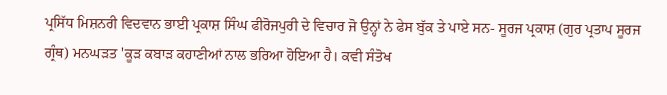ਪ੍ਰਸਿੱਧ ਮਿਸ਼ਨਰੀ ਵਿਦਵਾਨ ਭਾਈ ਪ੍ਰਕਾਸ਼ ਸਿੰਘ ਫੀਰੋਜਪੁਰੀ ਦੇ ਵਿਚਾਰ ਜੋ ਉਨ੍ਹਾਂ ਨੇ ਫੇਸ ਬੁੱਕ ਤੇ ਪਾਏ ਸਨ- ਸੂਰਜ ਪ੍ਰਕਾਸ਼ (ਗੁਰ ਪ੍ਰਤਾਪ ਸੂਰਜ ਗ੍ਰੰਥ) ਮਨਘੜਤ 'ਕੂੜ ਕਬਾੜ ਕਹਾਣੀਆਂ ਨਾਲ ਭਰਿਆ ਹੋਇਆ ਹੈ। ਕਵੀ ਸੰਤੋਖ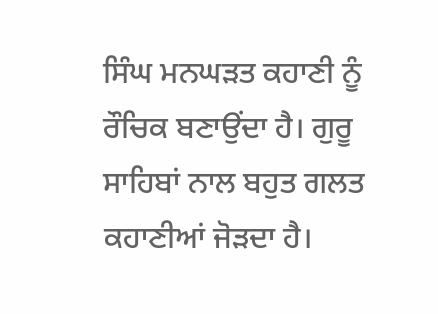ਸਿੰਘ ਮਨਘੜਤ ਕਹਾਣੀ ਨੂੰ ਰੌਚਿਕ ਬਣਾਉਂਦਾ ਹੈ। ਗੁਰੂ ਸਾਹਿਬਾਂ ਨਾਲ ਬਹੁਤ ਗਲਤ ਕਹਾਣੀਆਂ ਜੋੜਦਾ ਹੈ।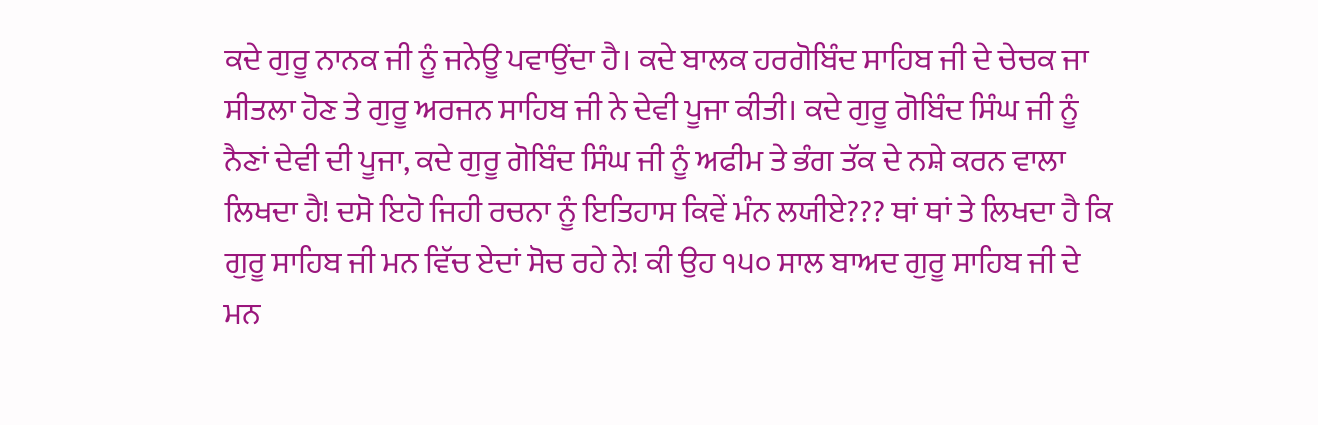ਕਦੇ ਗੁਰੂ ਨਾਨਕ ਜੀ ਨੂੰ ਜਨੇਊ ਪਵਾਉਂਦਾ ਹੈ। ਕਦੇ ਬਾਲਕ ਹਰਗੋਬਿੰਦ ਸਾਹਿਬ ਜੀ ਦੇ ਚੇਚਕ ਜਾ ਸੀਤਲਾ ਹੋਣ ਤੇ ਗੁਰੂ ਅਰਜਨ ਸਾਹਿਬ ਜੀ ਨੇ ਦੇਵੀ ਪੂਜਾ ਕੀਤੀ। ਕਦੇ ਗੁਰੂ ਗੋਬਿੰਦ ਸਿੰਘ ਜੀ ਨੂੰ ਨੈਣਾਂ ਦੇਵੀ ਦੀ ਪੂਜਾ, ਕਦੇ ਗੁਰੂ ਗੋਬਿੰਦ ਸਿੰਘ ਜੀ ਨੂੰ ਅਫੀਮ ਤੇ ਭੰਗ ਤੱਕ ਦੇ ਨਸ਼ੇ ਕਰਨ ਵਾਲਾ ਲਿਖਦਾ ਹੈ! ਦਸੋ ਇਹੋ ਜਿਹੀ ਰਚਨਾ ਨੂੰ ਇਤਿਹਾਸ ਕਿਵੇਂ ਮੰਨ ਲਯੀਏ??? ਥਾਂ ਥਾਂ ਤੇ ਲਿਖਦਾ ਹੈ ਕਿ ਗੁਰੂ ਸਾਹਿਬ ਜੀ ਮਨ ਵਿੱਚ ਏਦਾਂ ਸੋਚ ਰਹੇ ਨੇ! ਕੀ ਉਹ ੧੫੦ ਸਾਲ ਬਾਅਦ ਗੁਰੂ ਸਾਹਿਬ ਜੀ ਦੇ ਮਨ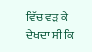ਵਿੱਚ ਵੜ ਕੇ ਦੇਖਦਾ ਸੀ ਕਿ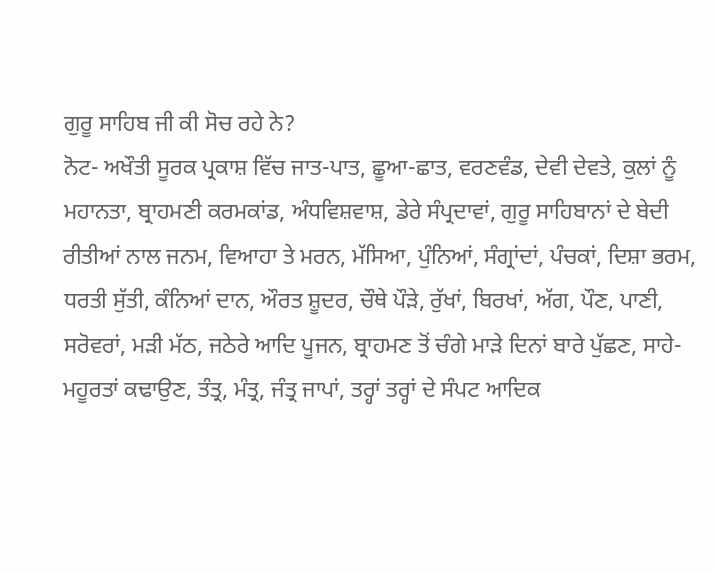ਗੁਰੂ ਸਾਹਿਬ ਜੀ ਕੀ ਸੋਚ ਰਹੇ ਨੇ?
ਨੋਟ- ਅਖੌਤੀ ਸੂਰਕ ਪ੍ਰਕਾਸ਼ ਵਿੱਚ ਜਾਤ-ਪਾਤ, ਛੂਆ-ਛਾਤ, ਵਰਣਵੰਡ, ਦੇਵੀ ਦੇਵਤੇ, ਕੁਲਾਂ ਨੂੰ ਮਹਾਨਤਾ, ਬ੍ਰਾਹਮਣੀ ਕਰਮਕਾਂਡ, ਅੰਧਵਿਸ਼ਵਾਸ਼, ਡੇਰੇ ਸੰਪ੍ਰਦਾਵਾਂ, ਗੁਰੂ ਸਾਹਿਬਾਨਾਂ ਦੇ ਬੇਦੀ ਰੀਤੀਆਂ ਨਾਲ ਜਨਮ, ਵਿਆਹਾ ਤੇ ਮਰਨ, ਮੱਸਿਆ, ਪੁੰਨਿਆਂ, ਸੰਗ੍ਰਾਂਦਾਂ, ਪੰਚਕਾਂ, ਦਿਸ਼ਾ ਭਰਮ, ਧਰਤੀ ਸੁੱਤੀ, ਕੰਨਿਆਂ ਦਾਨ, ਔਰਤ ਸ਼ੂਦਰ, ਚੌਥੇ ਪੌੜੇ, ਰੁੱਖਾਂ, ਬਿਰਖਾਂ, ਅੱਗ, ਪੌਣ, ਪਾਣੀ, ਸਰੋਵਰਾਂ, ਮੜੀ ਮੱਠ, ਜਠੇਰੇ ਆਦਿ ਪੂਜਨ, ਬ੍ਰਾਹਮਣ ਤੋਂ ਚੰਗੇ ਮਾੜੇ ਦਿਨਾਂ ਬਾਰੇ ਪੁੱਛਣ, ਸਾਹੇ-ਮਹੂਰਤਾਂ ਕਢਾਉਣ, ਤੰਤ੍ਰ, ਮੰਤ੍ਰ, ਜੰਤ੍ਰ ਜਾਪਾਂ, ਤਰ੍ਹਾਂ ਤਰ੍ਹਾਂ ਦੇ ਸੰਪਟ ਆਦਿਕ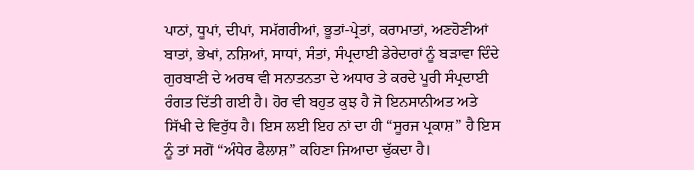ਪਾਠਾਂ, ਧੂਪਾਂ, ਦੀਪਾਂ, ਸਮੱਗਰੀਆਂ, ਭੂਤਾਂ-ਪ੍ਰੇਤਾਂ, ਕਰਾਮਾਤਾਂ, ਅਣਹੋਣੀਆਂ ਬਾਤਾਂ, ਭੇਖਾਂ, ਨਸ਼ਿਆਂ, ਸਾਧਾਂ, ਸੰਤਾਂ, ਸੰਪ੍ਰਦਾਈ ਡੇਰੇਦਾਰਾਂ ਨੂੰ ਬੜਾਵਾ ਦਿੰਦੇ ਗੁਰਬਾਣੀ ਦੇ ਅਰਥ ਵੀ ਸਨਾਤਨਤਾ ਦੇ ਅਧਾਰ ਤੇ ਕਰਦੇ ਪੂਰੀ ਸੰਪ੍ਰਦਾਈ ਰੰਗਤ ਦਿੱਤੀ ਗਈ ਹੈ। ਹੋਰ ਵੀ ਬਹੁਤ ਕੁਝ ਹੈ ਜੋ ਇਨਸਾਨੀਅਤ ਅਤੇ ਸਿੱਖੀ ਦੇ ਵਿਰੁੱਧ ਹੈ। ਇਸ ਲਈ ਇਹ ਨਾਂ ਦਾ ਹੀ “ਸੂਰਜ ਪ੍ਰਕਾਸ਼” ਹੈ ਇਸ ਨੂੰ ਤਾਂ ਸਗੋਂ “ਅੰਧੇਰ ਫੈਲਾਸ਼” ਕਹਿਣਾ ਜਿਆਦਾ ਢੁੱਕਦਾ ਹੈ।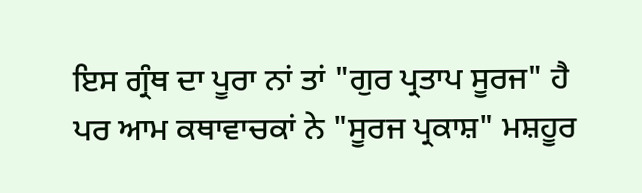ਇਸ ਗ੍ਰੰਥ ਦਾ ਪੂਰਾ ਨਾਂ ਤਾਂ "ਗੁਰ ਪ੍ਰਤਾਪ ਸੂਰਜ" ਹੈ ਪਰ ਆਮ ਕਥਾਵਾਚਕਾਂ ਨੇ "ਸੂਰਜ ਪ੍ਰਕਾਸ਼" ਮਸ਼ਹੂਰ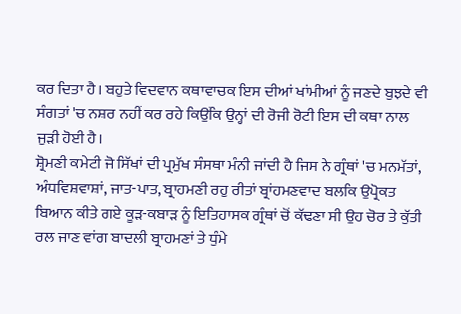ਕਰ ਦਿਤਾ ਹੈ। ਬਹੁਤੇ ਵਿਦਵਾਨ ਕਥਾਵਾਚਕ ਇਸ ਦੀਆਂ ਖਾਂਮੀਆਂ ਨੂੰ ਜਣਦੇ ਬੁਝਦੇ ਵੀ ਸੰਗਤਾਂ 'ਚ ਨਸ਼ਰ ਨਹੀਂ ਕਰ ਰਹੇ ਕਿਉਂਕਿ ਉਨ੍ਹਾਂ ਦੀ ਰੋਜੀ ਰੋਟੀ ਇਸ ਦੀ ਕਥਾ ਨਾਲ ਜੁੜੀ ਹੋਈ ਹੈ।
ਸ਼੍ਰੋਮਣੀ ਕਮੇਟੀ ਜੋ ਸਿੱਖਾਂ ਦੀ ਪ੍ਰਮੁੱਖ ਸੰਸਥਾ ਮੰਨੀ ਜਾਂਦੀ ਹੈ ਜਿਸ ਨੇ ਗ੍ਰੰਥਾਂ 'ਚ ਮਨਮੱਤਾਂ, ਅੰਧਵਿਸ਼ਵਾਸ਼ਾਂ, ਜਾਤ-ਪਾਤ, ਬ੍ਰਾਹਮਣੀ ਰਹੁ ਰੀਤਾਂ ਬ੍ਰਾਂਹਮਣਵਾਦ ਬਲਕਿ ਉਪ੍ਰੋਕਤ ਬਿਆਨ ਕੀਤੇ ਗਏ ਕੂੜ-ਕਬਾੜ ਨੂੰ ਇਤਿਹਾਸਕ ਗ੍ਰੰਥਾਂ ਚੋਂ ਕੱਢਣਾ ਸੀ ਉਹ ਚੋਰ ਤੇ ਕੁੱਤੀ ਰਲ ਜਾਣ ਵਾਂਗ ਬਾਦਲੀ ਬ੍ਰਾਹਮਣਾਂ ਤੇ ਧੁੰਮੇ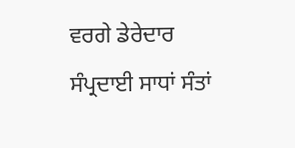ਵਰਗੇ ਡੇਰੇਦਾਰ ਸੰਪ੍ਰਦਾਈ ਸਾਧਾਂ ਸੰਤਾਂ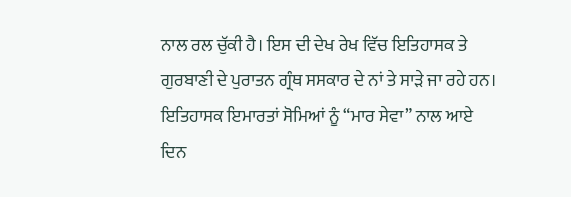ਨਾਲ ਰਲ ਚੁੱਕੀ ਹੈ। ਇਸ ਦੀ ਦੇਖ ਰੇਖ ਵਿੱਚ ਇਤਿਹਾਸਕ ਤੇ ਗੁਰਬਾਣੀ ਦੇ ਪੁਰਾਤਨ ਗ੍ਰੰਥ ਸਸਕਾਰ ਦੇ ਨਾਂ ਤੇ ਸਾੜੇ ਜਾ ਰਹੇ ਹਨ। ਇਤਿਹਾਸਕ ਇਮਾਰਤਾਂ ਸੋਮਿਆਂ ਨੂੰ “ਮਾਰ ਸੇਵਾ” ਨਾਲ ਆਏ ਦਿਨ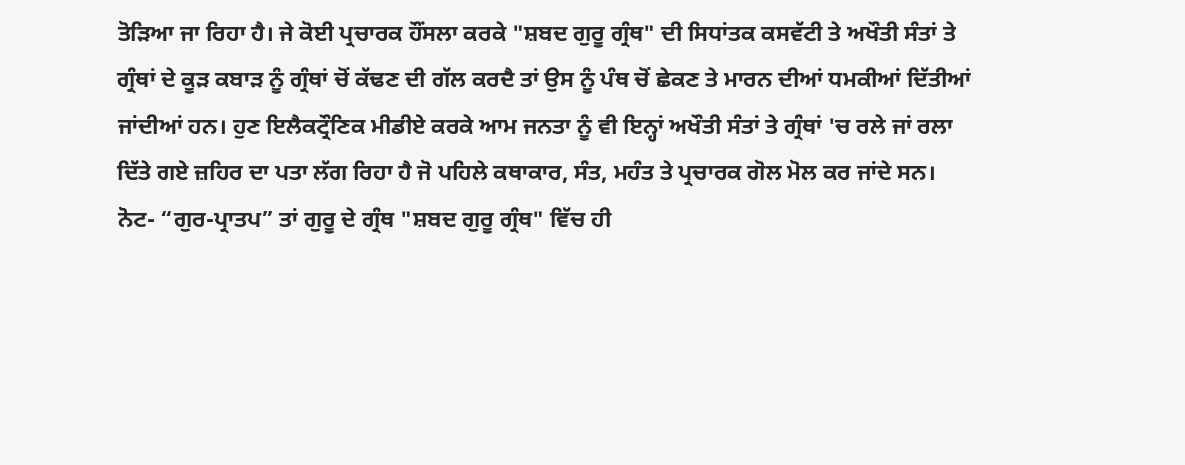ਤੋੜਿਆ ਜਾ ਰਿਹਾ ਹੈ। ਜੇ ਕੋਈ ਪ੍ਰਚਾਰਕ ਹੌਂਸਲਾ ਕਰਕੇ "ਸ਼ਬਦ ਗੁਰੂ ਗ੍ਰੰਥ" ਦੀ ਸਿਧਾਂਤਕ ਕਸਵੱਟੀ ਤੇ ਅਖੌਤੀ ਸੰਤਾਂ ਤੇ ਗ੍ਰੰਥਾਂ ਦੇ ਕੂੜ ਕਬਾੜ ਨੂੰ ਗ੍ਰੰਥਾਂ ਚੋਂ ਕੱਢਣ ਦੀ ਗੱਲ ਕਰਦੈ ਤਾਂ ਉਸ ਨੂੰ ਪੰਥ ਚੋਂ ਛੇਕਣ ਤੇ ਮਾਰਨ ਦੀਆਂ ਧਮਕੀਆਂ ਦਿੱਤੀਆਂ ਜਾਂਦੀਆਂ ਹਨ। ਹੁਣ ਇਲੈਕਟ੍ਰੌਣਿਕ ਮੀਡੀਏ ਕਰਕੇ ਆਮ ਜਨਤਾ ਨੂੰ ਵੀ ਇਨ੍ਹਾਂ ਅਖੌਤੀ ਸੰਤਾਂ ਤੇ ਗ੍ਰੰਥਾਂ 'ਚ ਰਲੇ ਜਾਂ ਰਲਾ ਦਿੱਤੇ ਗਏ ਜ਼ਹਿਰ ਦਾ ਪਤਾ ਲੱਗ ਰਿਹਾ ਹੈ ਜੋ ਪਹਿਲੇ ਕਥਾਕਾਰ, ਸੰਤ, ਮਹੰਤ ਤੇ ਪ੍ਰਚਾਰਕ ਗੋਲ ਮੋਲ ਕਰ ਜਾਂਦੇ ਸਨ।
ਨੋਟ- “ਗੁਰ-ਪ੍ਰਾਤਪ” ਤਾਂ ਗੁਰੂ ਦੇ ਗ੍ਰੰਥ "ਸ਼ਬਦ ਗੁਰੂ ਗ੍ਰੰਥ" ਵਿੱਚ ਹੀ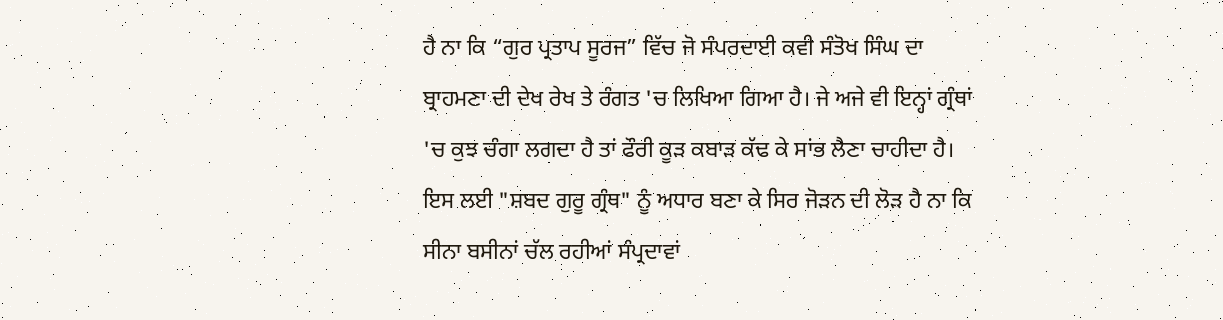ਹੈ ਨਾ ਕਿ “ਗੁਰ ਪ੍ਰਤਾਪ ਸੂਰਜ” ਵਿੱਚ ਜੋ ਸੰਪਰਦਾਈ ਕਵੀ ਸੰਤੋਖ ਸਿੰਘ ਦਾ ਬ੍ਰਾਹਮਣਾ ਦੀ ਦੇਖ ਰੇਖ ਤੇ ਰੰਗਤ 'ਚ ਲਿਖਿਆ ਗਿਆ ਹੈ। ਜੇ ਅਜੇ ਵੀ ਇਨ੍ਹਾਂ ਗ੍ਰੰਥਾਂ 'ਚ ਕੁਝ ਚੰਗਾ ਲਗਦਾ ਹੈ ਤਾਂ ਫੌਰੀ ਕੂੜ ਕਬਾੜ ਕੱਢ ਕੇ ਸਾਂਭ ਲੈਣਾ ਚਾਹੀਦਾ ਹੈ। ਇਸ ਲਈ "ਸ਼ਬਦ ਗੁਰੂ ਗ੍ਰੰਥ" ਨੂੰ ਅਧਾਰ ਬਣਾ ਕੇ ਸਿਰ ਜੋੜਨ ਦੀ ਲੋੜ ਹੈ ਨਾ ਕਿ ਸੀਨਾ ਬਸੀਨਾਂ ਚੱਲ ਰਹੀਆਂ ਸੰਪ੍ਰਦਾਵਾਂ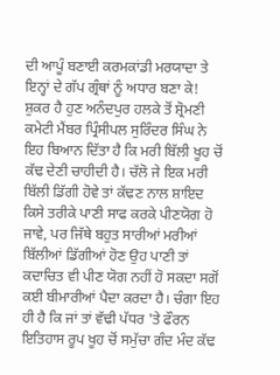ਦੀ ਆਪੂੰ ਬਣਾਈ ਕਰਮਕਾਂਡੀ ਮਰਯਾਦਾ ਤੇ ਇਨ੍ਹਾਂ ਦੇ ਗੱਪ ਗ੍ਰੰਥਾਂ ਨੂੰ ਅਧਾਰ ਬਣਾ ਕੇ!
ਸ਼ੁਕਰ ਹੈ ਹੁਣ ਅਨੰਦਪੁਰ ਹਲਕੇ ਤੋਂ ਸ਼੍ਰੋਮਣੀ ਕਮੇਟੀ ਮੈਂਬਰ ਪ੍ਰਿੰਸੀਪਲ ਸੁਰਿੰਦਰ ਸਿੰਘ ਨੇ ਇਹ ਬਿਆਨ ਦਿੱਤਾ ਹੈ ਕਿ ਮਰੀ ਬਿੱਲੀ ਖੂਹ ਚੋਂ ਕੱਢ ਦੇਣੀ ਚਾਹੀਦੀ ਹੈ। ਚੱਲੋ ਜੇ ਇਕ ਮਰੀ ਬਿੱਲੀ ਡਿੱਗੀ ਹੋਵੇ ਤਾਂ ਕੱਢਣ ਨਾਲ ਸ਼ਾਇਦ ਕਿਸੇ ਤਰੀਕੇ ਪਾਣੀ ਸਾਫ ਕਰਕੇ ਪੀਣਯੋਗ ਹੋ ਜਾਵੇ, ਪਰ ਜਿੱਥੇ ਬਹੁਤ ਸਾਰੀਆਂ ਮਰੀਆਂ ਬਿੱਲੀਆਂ ਡਿੱਗੀਆਂ ਹੋਣ ਉਹ ਪਾਣੀ ਤਾਂ ਕਦਾਚਿਤ ਵੀ ਪੀਣ ਯੋਗ ਨਹੀਂ ਹੋ ਸਕਦਾ ਸਗੋਂ ਕਈ ਬੀਮਾਰੀਆਂ ਪੈਦਾ ਕਰਦਾ ਹੈ। ਚੰਗਾ ਇਹ ਹੀ ਹੈ ਕਿ ਜਾਂ ਤਾਂ ਵੱਢੀ ਪੱਧਰ 'ਤੇ ਫੌਰਨ ਇਤਿਹਾਸ ਰੂਪ ਖੂਹ ਚੋਂ ਸਮੁੱਚਾ ਗੰਦ ਮੰਦ ਕੱਢ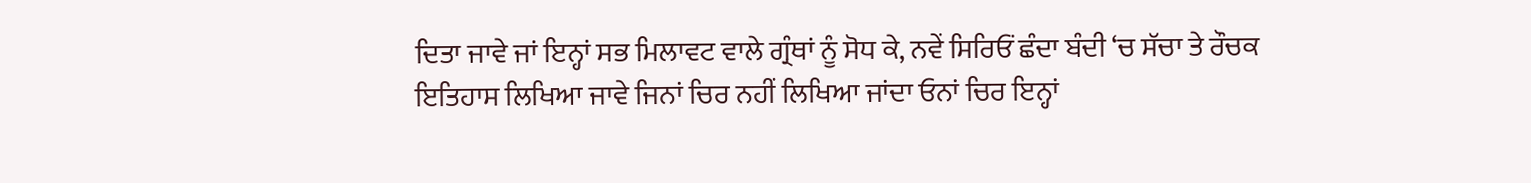ਦਿਤਾ ਜਾਵੇ ਜਾਂ ਇਨ੍ਹਾਂ ਸਭ ਮਿਲਾਵਟ ਵਾਲੇ ਗ੍ਰੰਥਾਂ ਨੂੰ ਸੋਧ ਕੇ, ਨਵੇਂ ਸਿਰਿਓਂ ਛੰਦਾ ਬੰਦੀ ‘ਚ ਸੱਚਾ ਤੇ ਰੌਚਕ ਇਤਿਹਾਸ ਲਿਖਿਆ ਜਾਵੇ ਜਿਨਾਂ ਚਿਰ ਨਹੀਂ ਲਿਖਿਆ ਜਾਂਦਾ ਓਨਾਂ ਚਿਰ ਇਨ੍ਹਾਂ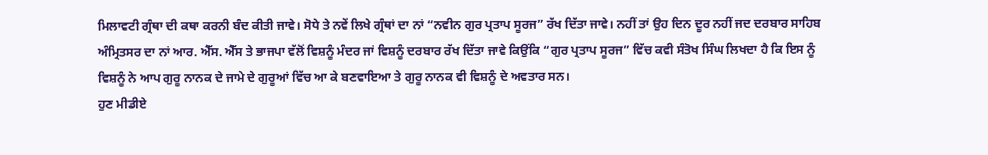ਮਿਲਾਵਟੀ ਗ੍ਰੰਥਾ ਦੀ ਕਥਾ ਕਰਨੀ ਬੰਦ ਕੀਤੀ ਜਾਵੇ। ਸੋਧੇ ਤੇ ਨਵੇਂ ਲਿਖੇ ਗ੍ਰੰਥਾਂ ਦਾ ਨਾਂ “ਨਵੀਨ ਗੁਰ ਪ੍ਰਤਾਪ ਸੂਰਜ” ਰੱਖ ਦਿੱਤਾ ਜਾਵੇ। ਨਹੀਂ ਤਾਂ ਉਹ ਦਿਨ ਦੂਰ ਨਹੀਂ ਜਦ ਦਰਬਾਰ ਸਾਹਿਬ ਅੰਮ੍ਰਿਤਸਰ ਦਾ ਨਾਂ ਆਰ. ਐੱਸ. ਐੱਸ ਤੇ ਭਾਜਪਾ ਵੱਲੋਂ ਵਿਸ਼ਨੂੰ ਮੰਦਰ ਜਾਂ ਵਿਸ਼ਨੂੰ ਦਰਬਾਰ ਰੱਖ ਦਿੱਤਾ ਜਾਵੇ ਕਿਉਂਕਿ “ਗੁਰ ਪ੍ਰਤਾਪ ਸੂਰਜ” ਵਿੱਚ ਕਵੀ ਸੰਤੋਖ ਸਿੰਘ ਲਿਖਦਾ ਹੈ ਕਿ ਇਸ ਨੂੰ ਵਿਸ਼ਨੂੰ ਨੇ ਆਪ ਗੁਰੂ ਨਾਨਕ ਦੇ ਜਾਮੇ ਦੇ ਗੁਰੂਆਂ ਵਿੱਚ ਆ ਕੇ ਬਣਵਾਇਆ ਤੇ ਗੁਰੂ ਨਾਨਕ ਵੀ ਵਿਸ਼ਨੂੰ ਦੇ ਅਵਤਾਰ ਸਨ।
ਹੁਣ ਮੀਡੀਏ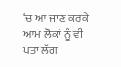‘ਚ ਆ ਜਾਣ ਕਰਕੇ ਆਮ ਲੋਕਾਂ ਨੂੰ ਵੀ ਪਤਾ ਲੱਗ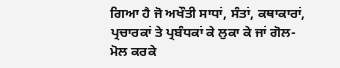ਗਿਆ ਹੈ ਜੋ ਅਖੌਤੀ ਸਾਧਾਂ, ਸੰਤਾਂ, ਕਥਾਕਾਰਾਂ, ਪ੍ਰਚਾਰਕਾਂ ਤੇ ਪ੍ਰਬੰਧਕਾਂ ਕੇ ਲੁਕਾ ਕੇ ਜਾਂ ਗੋਲ-ਮੋਲ ਕਰਕੇ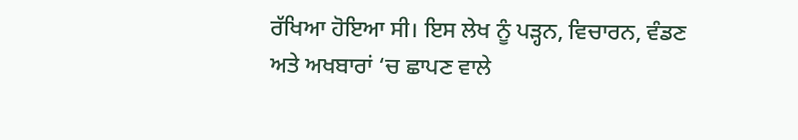ਰੱਖਿਆ ਹੋਇਆ ਸੀ। ਇਸ ਲੇਖ ਨੂੰ ਪੜ੍ਹਨ, ਵਿਚਾਰਨ, ਵੰਡਣ ਅਤੇ ਅਖਬਾਰਾਂ ‘ਚ ਛਾਪਣ ਵਾਲੇ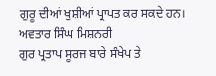ਗੁਰੂ ਦੀਆਂ ਖੁਸ਼ੀਆਂ ਪ੍ਰਾਪਤ ਕਰ ਸਕਦੇ ਹਨ।
ਅਵਤਾਰ ਸਿੰਘ ਮਿਸ਼ਨਰੀ
ਗੁਰ ਪ੍ਰਤਾਪ ਸੂਰਜ ਬਾਰੇ ਸੰਖੇਪ ਤੇ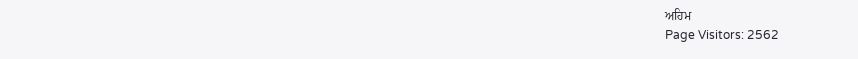ਅਹਿਮ
Page Visitors: 2562